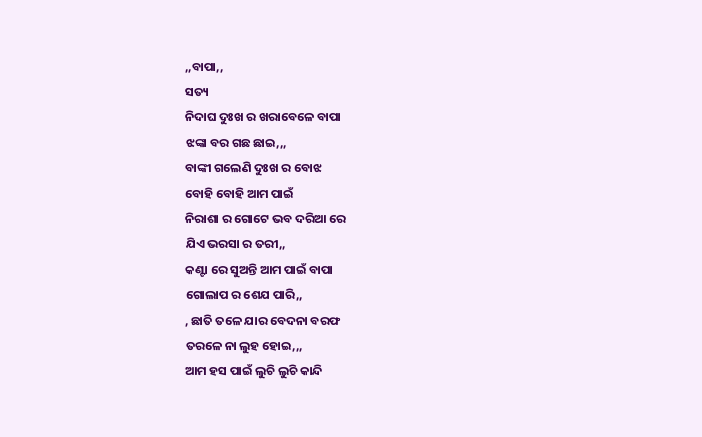,,ବାପା,,
ସତ୍ୟ
ନିଦାଘ ଦୁଃଖ ର ଖରାବେଳେ ବାପା
ଝଙ୍କା ବର ଗଛ ଛାଇ,,,
ବାଙ୍କୀ ଗଲେଣି ଦୁଃଖ ର ବୋଝ
ବୋହି ବୋହି ଆମ ପାଇଁ
ନିରାଶା ର ଗୋଟେ ଭବ ଦରିଆ ରେ
ଯିଏ ଭରସା ର ତରୀ,,
କଣ୍ଟା ରେ ସୁଅନ୍ତି ଆମ ପାଇଁ ବାପା
ଗୋଲାପ ର ଶେଯ ପାରି,,
, ଛାତି ତଳେ ଯାର ବେଦନା ବରଫ
ତରଳେ ନା ଲୁହ ହୋଇ,,,
ଆମ ହସ ପାଇଁ ଲୁଚି ଲୁଚି କାନ୍ଦି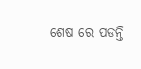ଶେଷ ରେ ପଡନ୍ତି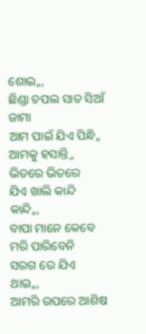ଶୋଇ,,,
ଛିଣ୍ଡା ଚପଲ ସାତ ସିଆଁ ଜାମା
ଆମ ପାଇଁ ଯିଏ ପିନ୍ଧି,,
ଆମକୁ ହସାନ୍ତ୍ତି ଭିତରେ ଭିତରେ
ଯିଏ ଖାଲି କାନ୍ଦି କାନ୍ଦି,,,
ବାପା ମାନେ କେବେ ମରି ପାରିବେନି
ସରଗ ରେ ଯିଏ ଥାଇ,,,
ଆମରି ଉପରେ ଆଶିଷ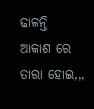ଢାଳନ୍ତି
ଆକାଶ ରେ ତାରା ହୋଇ,,,